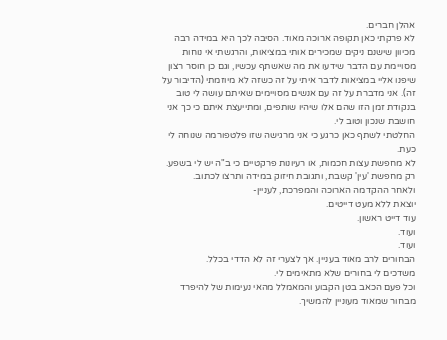אהלן חברים.
לא פרקתי כאן תקופה ארוכה מאוד. הסיבה לכך היא במידה רבה מכיוון שישנם ניקים שמכירים אותי במציאות, והרגשתי אי נוחות מסויימת עם הדבר שידעו את מה שאשתף עכשיו, וגם כן חוסר רצון שיפנו אליי במציאות לדבר איתי על זה כשזה לא מיוזמתי (הדיבור על זה). אני מדברת על זה עם אנשים מסויימים שאיתם עושה לי טוב בנקודת זמן הזו שהם אלו שיהיו שותפים, ומתייעצת איתם כי כך אני חושבת שנכון וטוב לי.
החלטתי לשתף כאן כרגע כי אני מרגישה שזו פלטפורמה שנוחה לי כעת.
לא מחפשת עצות חכמות, או רעיונות פרקטיים כי ב"ה יש לי בשפע. רק מחפשת 'עין' קשבת, ותגובת חיזוק במידה ותרצו לכתוב.
ולאחר ההקדמה הארוכה והמפרכת, לעניין-
יוצאת ללא מעט דייטים.
עוד דייט ראשון.
ועוד.
ועוד.
הבחורים לרב מאוד בעניין. אך לצערי זה לא הדדי בכלל.
משדכים לי בחורים שלא מתאימים לי.
וכל פעם הכאב בטן הקבוע והמאמלל מהאי נעימות של להיפרד מבחור שמאוד מעוניין להמשיך.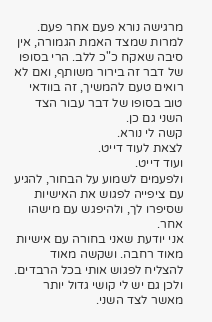מרגישה נורא פעם אחר פעם. למרות שמצד האמת הגמורה, אין סיבה שאקח כ"כ ללב. הרי בסופו של דבר זה בירור משותף, ואם לא רואים טעם להמשיך, זה בוודאי טוב בסופו של דבר עבור הצד השני גם כן.
קשה לי נורא.
לצאת לעוד דייט.
ועוד דייט.
ולפעמים לשמוע על הבחור, להגיע עם ציפייה לפגוש את האישיות שסיפרו לך, ולהיפגש עם מישהו אחר.
אני יודעת שאני בחורה עם אישיות מאוד רחבה. ושקשה מאוד להצליח לפגוש אותי בכל הרבדים. ולכן גם יש לי קושי גדול יותר מאשר לצד השני.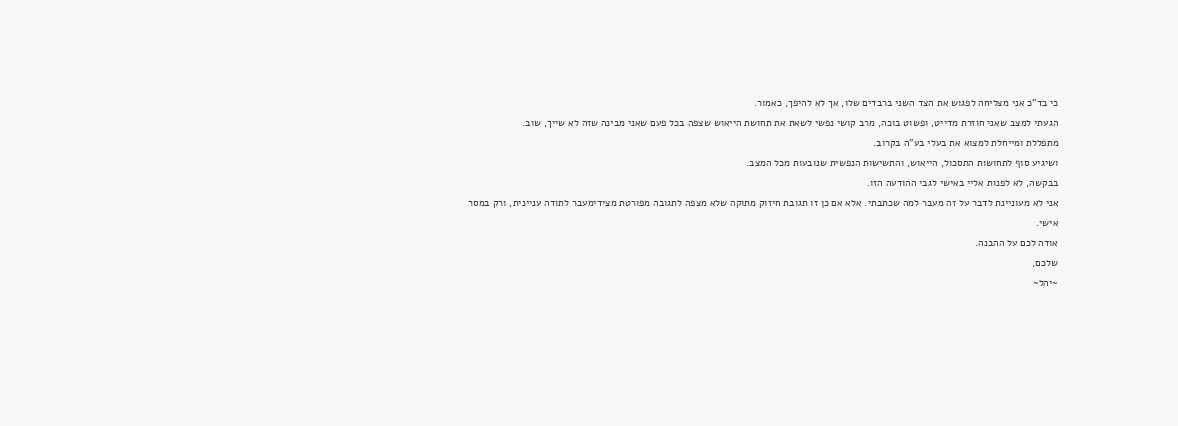כי בד"כ אני מצליחה לפגוש את הצד השני ברבדים שלו, אך לא להיפך, כאמור.
הגעתי למצב שאני חוזרת מדייט, ופשוט בוכה, מרב קושי נפשי לשאת את תחושת הייאוש שצפה בכל פעם שאני מבינה שזה לא שייך, שוב.
מתפללת ומייחלת למצוא את בעלי בע"ה בקרוב.
ושיגיע סוף לתחושות התסכול, הייאוש, והתשישות הנפשית שנובעות מכל המצב.
בבקשה, לא לפנות אליי באישי לגבי ההודעה הזו.
אני לא מעוניינת לדבר על זה מעבר למה שכתבתי. אלא אם כן זו תגובת חיזוק מתוקה שלא מצפה לתגובה מפורטת מצידימעבר לתודה עניינית, ורק במסר אישי.
אודה לכם על ההבנה.
שלכם,
~יהל~